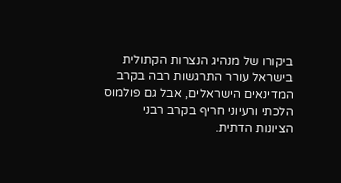ביקורו של מנהיג הנצרות הקתולית בישראל עורר התרגשות רבה בקרב המדינאים הישראלים, אבל גם פולמוס הלכתי ורעיוני חריף בקרב רבני הציונות הדתית.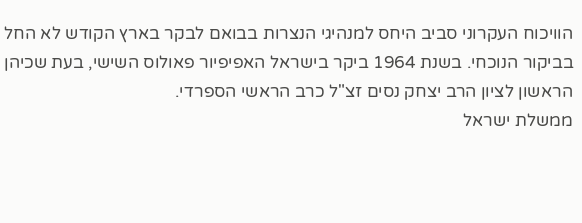הוויכוח העקרוני סביב היחס למנהיגי הנצרות בבואם לבקר בארץ הקודש לא החל בביקור הנוכחי. בשנת 1964 ביקר בישראל האפיפיור פאולוס השישי, בעת שכיהן הראשון לציון הרב יצחק נסים זצ"ל כרב הראשי הספרדי.
ממשלת ישראל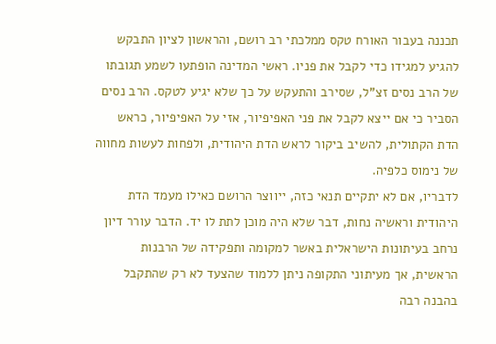תכננה בעבור האורח טקס ממלכתי רב רושם, והראשון לציון התבקש להגיע למגידו כדי לקבל את פניו. ראשי המדינה הופתעו לשמע תגובתו של הרב נסים זצ"ל, שסירב והתעקש על כך שלא יגיע לטקס. הרב נסים הסביר כי אם ייצא לקבל את פני האפיפיור, אזי על האפיפיור, כראש הדת הקתולית, להשיב ביקור לראש הדת היהודית, ולפחות לעשות מחווה של נימוס כלפיה.
לדבריו, אם לא יתקיים תנאי כזה, ייווצר הרושם כאילו מעמד הדת היהודית וראשיה נחות, דבר שלא היה מוכן לתת לו יד. הדבר עורר דיון נרחב בעיתונות הישראלית באשר למקומה ותפקידה של הרבנות הראשית, אך מעיתוני התקופה ניתן ללמוד שהצעד לא רק שהתקבל בהבנה רבה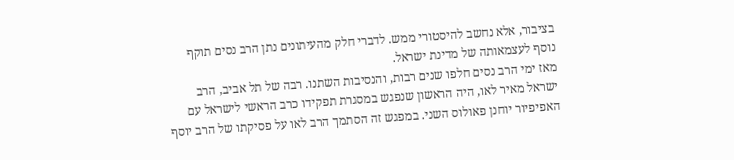בציבור, אלא נחשב להיסטורי ממש. לדברי חלק מהעיתונים נתן הרב נסים תוקף נוסף לעצמאותה של מדינת ישראל.
מאז ימי הרב נסים חלפו שנים רבות, והנסיבות השתנו. רבה של תל אביב, הרב ישראל מאיר לאו, היה הראשון שנפגש במסגרת תפקידו כרב הראשי לישראל עם האפיפיור יוחנן פאולוס השני. במפגש זה הסתמך הרב לאו על פסיקתו של הרב יוסף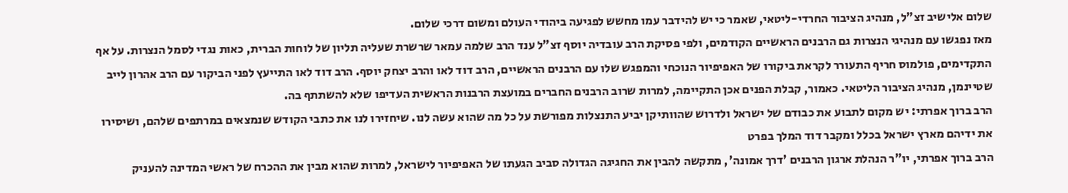שלום אלישיב זצ"ל, מנהיג הציבור החרדי-ליטאי, שאמר כי יש להידבר עמו מחשש לפגיעה ביהודי העולם ומשום דרכי שלום.
מאז נפגשו עם מנהיגי הנצרות גם הרבנים הראשיים הקודמים, ולפי פסיקת הרב עובדיה יוסף זצ"ל ענד הרב שלמה עמאר שרשרת שעליה תליון של לוחות הברית, כאות נגדי לסמל הנצרות. על אף התקדימים, פולמוס חריף התעורר לקראת ביקורו של האפיפיור הנוכחי והמפגש שלו עם הרבנים הראשיים, הרב דוד לאו והרב יצחק יוסף. הרב דוד לאו התייעץ לפני הביקור עם הרב אהרון לייב שטיינמן, מנהיג הציבור הליטאי. כאמור, קבלת הפנים אכן התקיימה, למרות שרוב הרבנים החברים במועצת הרבנות הראשית העדיפו שלא להשתתף בה.
הרב ברוך אפרתי: יש מקום לתבוע את כבודם של ישראל ולדרוש שהוותיקן יביע התנצלות מפורשת על כל מה שהוא עשה לנו. שיחזירו לנו את כתבי הקודש שנמצאים במרתפים שלהם, ושיסירו את ידיהם מארץ ישראל בכלל ומקבר דוד המלך בפרט
הרב ברוך אפרתי, יו"ר הנהלת ארגון הרבנים 'דרך אמונה', מתקשה להבין את החגיגה הגדולה סביב הגעתו של האפיפיור לישראל, למרות שהוא מבין את ההכרח של ראשי המדינה להעניק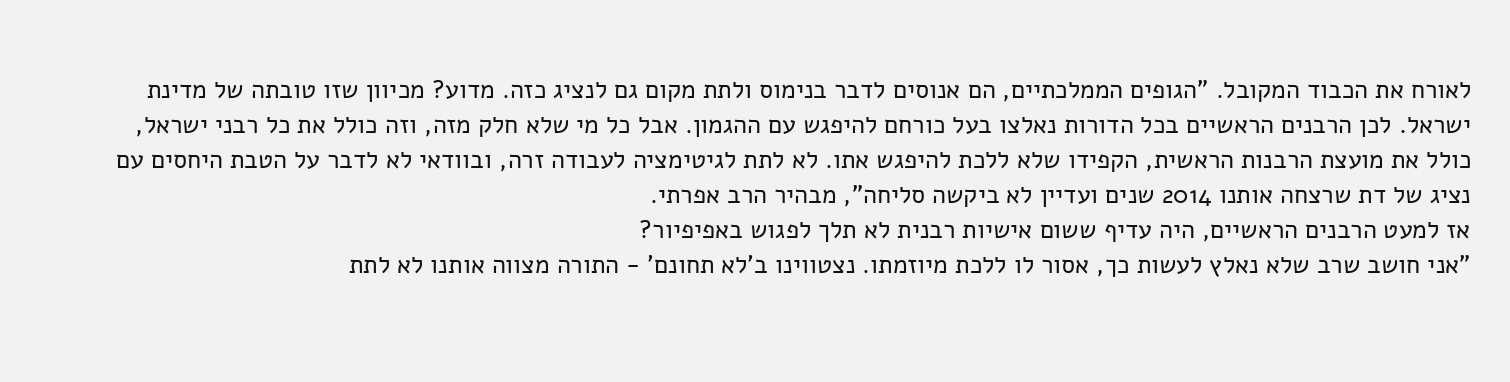לאורח את הכבוד המקובל. "הגופים הממלכתיים, הם אנוסים לדבר בנימוס ולתת מקום גם לנציג כזה. מדוע? מכיוון שזו טובתה של מדינת ישראל. לכן הרבנים הראשיים בכל הדורות נאלצו בעל כורחם להיפגש עם ההגמון. אבל כל מי שלא חלק מזה, וזה כולל את כל רבני ישראל, כולל את מועצת הרבנות הראשית, הקפידו שלא ללכת להיפגש אתו. לא לתת לגיטימציה לעבודה זרה, ובוודאי לא לדבר על הטבת היחסים עם נציג של דת שרצחה אותנו 2014 שנים ועדיין לא ביקשה סליחה", מבהיר הרב אפרתי.
אז למעט הרבנים הראשיים, היה עדיף ששום אישיות רבנית לא תלך לפגוש באפיפיור?
"אני חושב שרב שלא נאלץ לעשות כך, אסור לו ללכת מיוזמתו. נצטווינו ב'לא תחונם' - התורה מצווה אותנו לא לתת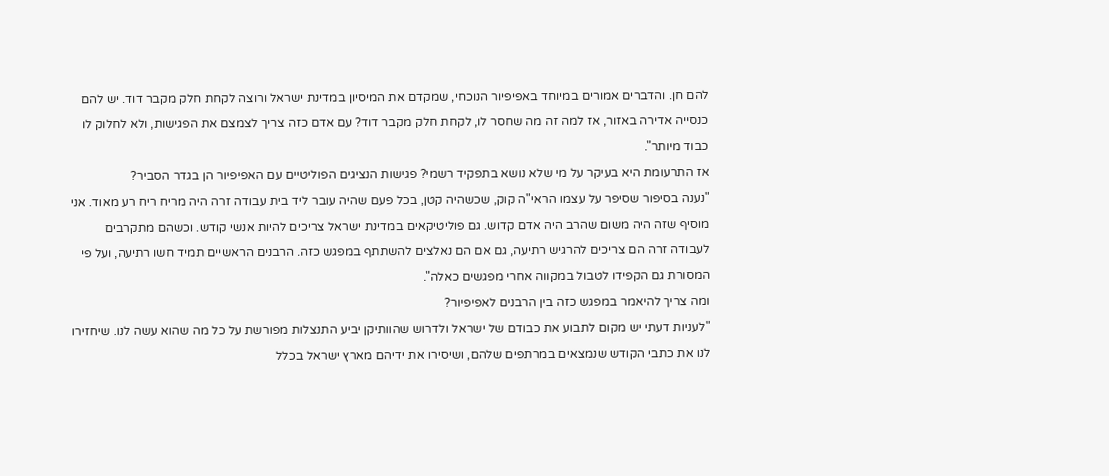להם חן. והדברים אמורים במיוחד באפיפיור הנוכחי, שמקדם את המיסיון במדינת ישראל ורוצה לקחת חלק מקבר דוד. יש להם כנסייה אדירה באזור, אז למה זה מה שחסר לו, לקחת חלק מקבר דוד? עם אדם כזה צריך לצמצם את הפגישות, ולא לחלוק לו כבוד מיותר".
אז התרעומת היא בעיקר על מי שלא נושא בתפקיד רשמי? פגישות הנציגים הפוליטיים עם האפיפיור הן בגדר הסביר?
"נענה בסיפור שסיפר על עצמו הראי"ה קוק, שכשהיה קטן, בכל פעם שהיה עובר ליד בית עבודה זרה היה מריח ריח רע מאוד. אני מוסיף שזה היה משום שהרב היה אדם קדוש. גם פוליטיקאים במדינת ישראל צריכים להיות אנשי קודש. וכשהם מתקרבים לעבודה זרה הם צריכים להרגיש רתיעה, גם אם הם נאלצים להשתתף במפגש כזה. הרבנים הראשיים תמיד חשו רתיעה, ועל פי המסורת גם הקפידו לטבול במקווה אחרי מפגשים כאלה".
ומה צריך להיאמר במפגש כזה בין הרבנים לאפיפיור?
"לעניות דעתי יש מקום לתבוע את כבודם של ישראל ולדרוש שהוותיקן יביע התנצלות מפורשת על כל מה שהוא עשה לנו. שיחזירו לנו את כתבי הקודש שנמצאים במרתפים שלהם, ושיסירו את ידיהם מארץ ישראל בכלל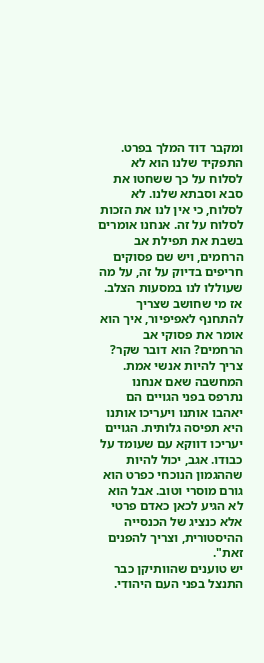ומקבר דוד המלך בפרט. התפקיד שלנו הוא לא לסלוח על כך ששחטו את סבא וסבתא שלנו. לא לסלוח, כי אין לנו את הזכות לסלוח על זה. אנחנו אומרים בשבת את תפילת אב הרחמים, ויש שם פסוקים חריפים בדיוק על זה, על מה שעוללו לנו במסעות הצלב. אז מי שחושב שצריך להתחנף לאפיפיור, איך הוא אומר את פסוקי אב הרחמים? הוא דובר שקר? צריך להיות אנשי אמת. המחשבה שאם אנחנו נתרפס בפני הגויים הם יאהבו אותנו ויעריכו אותנו היא תפיסה גלותית. הגויים יעריכו דווקא עם שעומד על כבודו. אגב, יכול להיות שההגמון הנוכחי כפרט הוא גורם מוסרי וטוב. אבל הוא לא הגיע לכאן כאדם פרטי אלא כנציג של הכנסייה ההיסטורית, וצריך להפנים זאת".
יש טוענים שהוותיקן כבר התנצל בפני העם היהודי.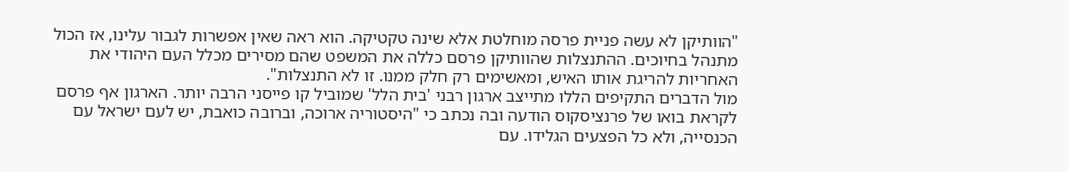"הוותיקן לא עשה פניית פרסה מוחלטת אלא שינה טקטיקה. הוא ראה שאין אפשרות לגבור עלינו, אז הכול מתנהל בחיוכים. ההתנצלות שהוותיקן פרסם כללה את המשפט שהם מסירים מכלל העם היהודי את האחריות להריגת אותו האיש, ומאשימים רק חלק ממנו. זו לא התנצלות".
מול הדברים התקיפים הללו מתייצב ארגון רבני 'בית הלל' שמוביל קו פייסני הרבה יותר. הארגון אף פרסם לקראת בואו של פרנציסקוס הודעה ובה נכתב כי "היסטוריה ארוכה, וברובה כואבת, יש לעם ישראל עם הכנסייה, ולא כל הפצעים הגלידו. עם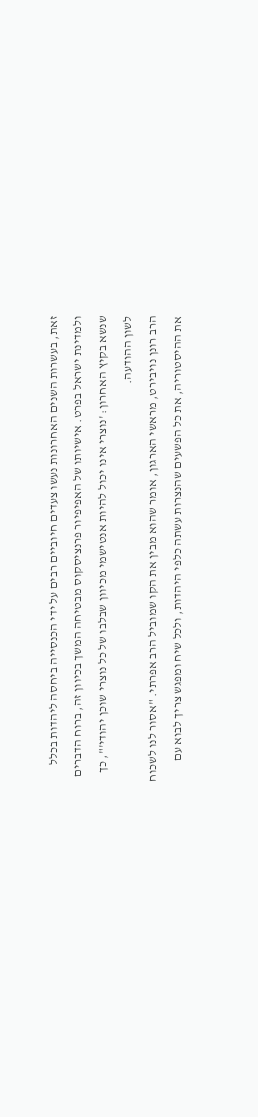זאת, בעשרות השנים האחרונות נעשו צעדים חיוביים רבים על ידי הכנסייה ביחסה ליהדות בכלל ולמדינת ישראל בפרט. אישיותו של האפיפיור פרנציסקוס מבטיחה המשך בכיוון זה, ברוח הדברים שנשא בקיץ האחרון: 'נוצרי אינו יכול להיות אנטישמי מכיוון שבלבו של כל נוצרי שוכן יהודי'", כך לשון ההודעה.
הרב רונן נויבירט, מראשי הארגון, אומר שהוא מבין את הקו שמוביל הרב אפרתי. "אסור לנו לשכוח את ההיסטוריה, את כל הפשעים שהנצרות עשתה כלפי היהדות, ולכל שיח ומפגש צריך לבוא עם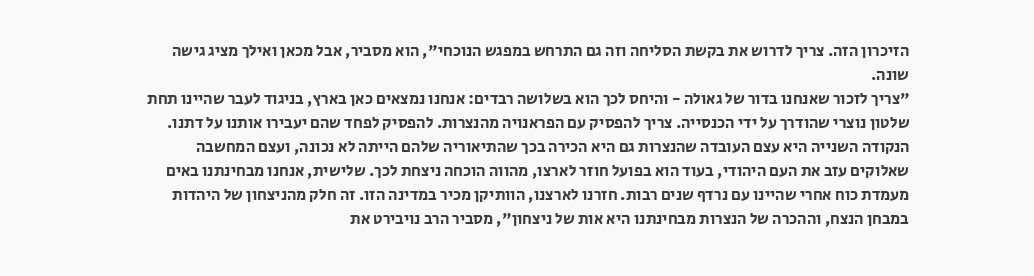הזיכרון הזה. צריך לדרוש את בקשת הסליחה וזה גם התרחש במפגש הנוכחי", הוא מסביר, אבל מכאן ואילך מציג גישה שונה.
"צריך לזכור שאנחנו בדור של גאולה - והיחס לכך הוא בשלושה רבדים: אנחנו נמצאים כאן בארץ, בניגוד לעבר שהיינו תחת שלטון נוצרי שהודרך על ידי הכנסייה. צריך להפסיק עם הפראנויה מהנצרות. להפסיק לפחד שהם יעבירו אותנו על דתנו. הנקודה השנייה היא עצם העובדה שהנצרות גם היא הכירה בכך שהתיאוריה שלהם הייתה לא נכונה, ועצם המחשבה שאלוקים עזב את העם היהודי, בעוד הוא בפועל חוזר לארצו, מהווה הוכחה ניצחת לכך. שלישית, אנחנו מבחינתנו באים מעמדת כוח אחרי שהיינו עם נרדף שנים רבות. חזרנו לארצנו, הוותיקן מכיר במדינה הזו. זה חלק מהניצחון של היהדות במבחן הנצח, וההכרה של הנצרות מבחינתנו היא אות של ניצחון", מסביר הרב נויבירט את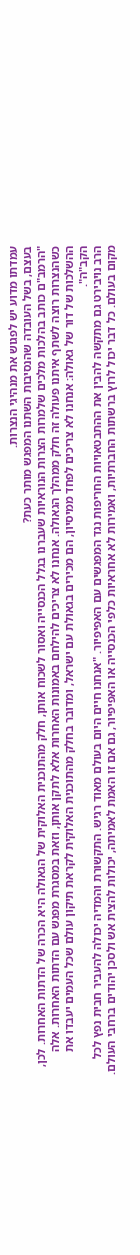עמדתו מדוע יש לפגוש את מנהיגי הנצרות.
בעצם, בשל העובדה שהנסיבות השתנו המפגש מותר כעת?
"הרמב"ם כותב בהלכות מלכים שלמרות הצרות הנוראיות שעברנו בגלל הכנסייה ואסור לשכוח אותן, חלק מהתוכנית האלוקית של הגאולה היא הכרה של הדתות האחרות. לכן, כשהנצרות רוצה לשתף איתנו פעולה זה חלק ממהלך הגאולה. אנחנו לא צריכים להילחם באמונות האחרות אלא לתקן אותן, וזאת במסגרת מפגש עם הדתות האחרות. אלה ההשלכות של דור של גאולה: אנחנו לא צריכים לפחד ממיסיון, הם מכירים בגאולת עם ישראל, ומדובר בחלק מהתוכנית האלוקית לקראת תיקון עולם שכל העמים יעבדו את הקב"ה".
הרב נויבירט גם מתקשה להבין את ההתבטאויות החריפות נגד המפגשים עם האפיפיור. "אנחנו חיים היום בעולם מאוד רגיש. התקשורת והמדיה יכולה להעביר חבית נפץ לכל מקום בעולם. כל דבר יכול לרוץ ברשתות החברתיות, ואמירות לא אחראיות כלפי הכנסייה או האפיפיור, גם אם זו האמת לאמיתה, יכולות להצית אש ולסכן יהודים ברחבי העולם.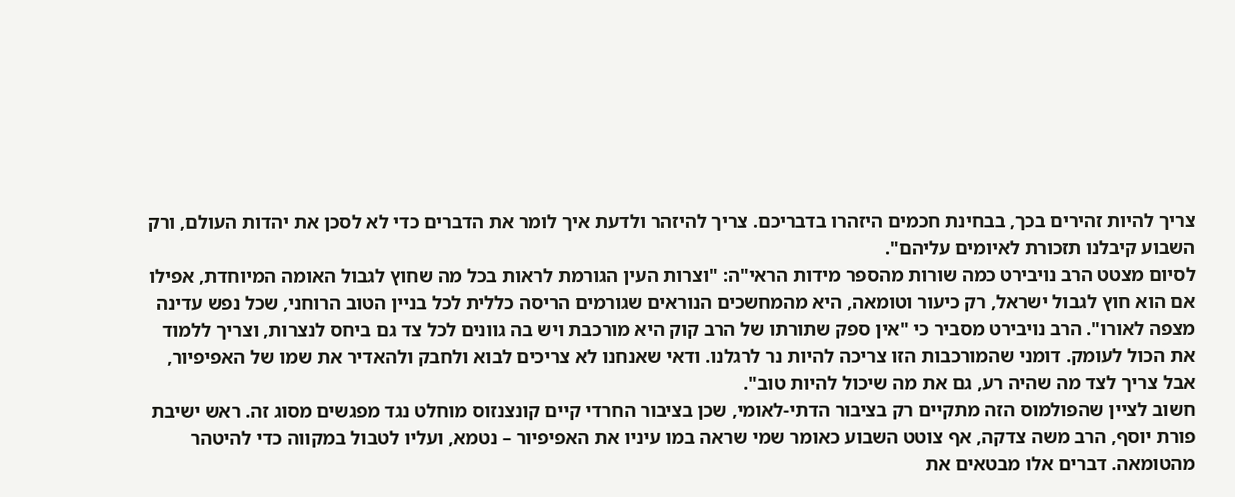צריך להיות זהירים בכך, בבחינת חכמים היזהרו בדבריכם. צריך להיזהר ולדעת איך לומר את הדברים כדי לא לסכן את יהדות העולם, ורק השבוע קיבלנו תזכורת לאיומים עליהם".
לסיום מצטט הרב נויבירט כמה שורות מהספר מידות הראי"ה: "וצרות העין הגורמת לראות בכל מה שחוץ לגבול האומה המיוחדת, אפילו אם הוא חוץ לגבול ישראל, רק כיעור וטומאה, היא מהמחשכים הנוראים שגורמים הריסה כללית לכל בניין הטוב הרוחני, שכל נפש עדינה מצפה לאורו". הרב נויבירט מסביר כי "אין ספק שתורתו של הרב קוק היא מורכבת ויש בה גוונים לכל צד גם ביחס לנצרות, וצריך ללמוד את הכול לעומק. דומני שהמורכבות הזו צריכה להיות נר לרגלנו. ודאי שאנחנו לא צריכים לבוא ולחבק ולהאדיר את שמו של האפיפיור, אבל צריך לצד מה שהיה רע, גם את מה שיכול להיות טוב".
חשוב לציין שהפולמוס הזה מתקיים רק בציבור הדתי-לאומי, שכן בציבור החרדי קיים קונצנזוס מוחלט נגד מפגשים מסוג זה. ראש ישיבת פורת יוסף, הרב משה צדקה, אף צוטט השבוע כאומר שמי שראה במו עיניו את האפיפיור – נטמא, ועליו לטבול במקווה כדי להיטהר מהטומאה. דברים אלו מבטאים את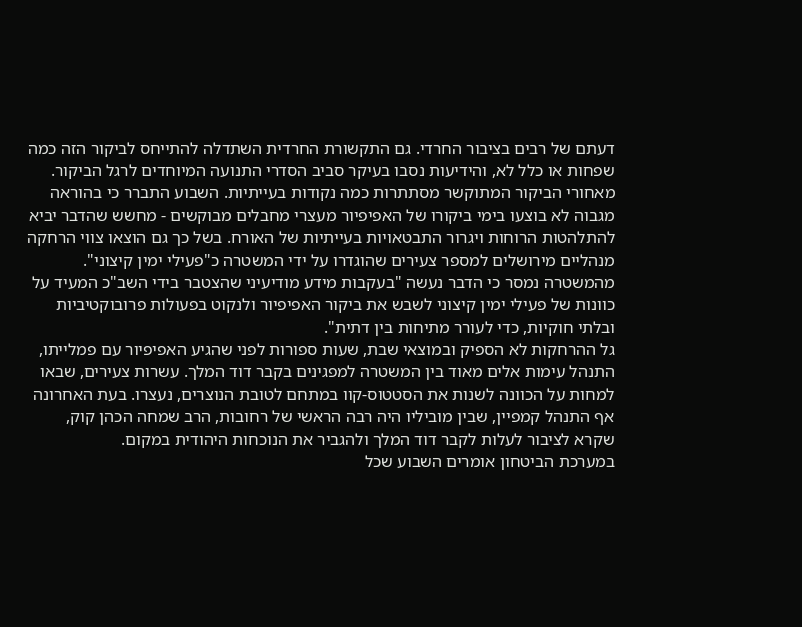דעתם של רבים בציבור החרדי. גם התקשורת החרדית השתדלה להתייחס לביקור הזה כמה שפחות או כלל לא, והידיעות נסבו בעיקר סביב הסדרי התנועה המיוחדים לרגל הביקור.
מאחורי הביקור המתוקשר מסתתרות כמה נקודות בעייתיות. השבוע התברר כי בהוראה מגבוה לא בוצעו בימי ביקורו של האפיפיור מעצרי מחבלים מבוקשים - מחשש שהדבר יביא להתלהטות הרוחות ויגרור התבטאויות בעייתיות של האורח. בשל כך גם הוצאו צווי הרחקה מנהליים מירושלים למספר צעירים שהוגדרו על ידי המשטרה כ"פעילי ימין קיצוני". מהמשטרה נמסר כי הדבר נעשה "בעקבות מידע מודיעיני שהצטבר בידי השב"כ המעיד על כוונות של פעילי ימין קיצוני לשבש את ביקור האפיפיור ולנקוט בפעולות פרובוקטיביות ובלתי חוקיות, כדי לעורר מתיחות בין דתית".
גל ההרחקות לא הספיק ובמוצאי שבת, שעות ספורות לפני שהגיע האפיפיור עם פמלייתו, התנהל עימות אלים מאוד בין המשטרה למפגינים בקבר דוד המלך. עשרות צעירים, שבאו למחות על הכוונה לשנות את הסטטוס-קוו במתחם לטובת הנוצרים, נעצרו. בעת האחרונה אף התנהל קמפיין, שבין מוביליו היה רבה הראשי של רחובות, הרב שמחה הכהן קוק, שקרא לציבור לעלות לקבר דוד המלך ולהגביר את הנוכחות היהודית במקום.
במערכת הביטחון אומרים השבוע שכל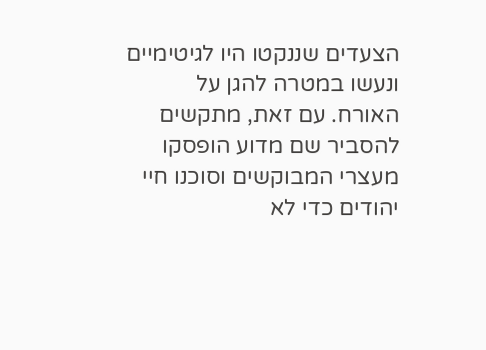הצעדים שננקטו היו לגיטימיים ונעשו במטרה להגן על האורח. עם זאת, מתקשים להסביר שם מדוע הופסקו מעצרי המבוקשים וסוכנו חיי יהודים כדי לא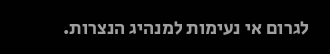לגרום אי נעימות למנהיג הנצרות.